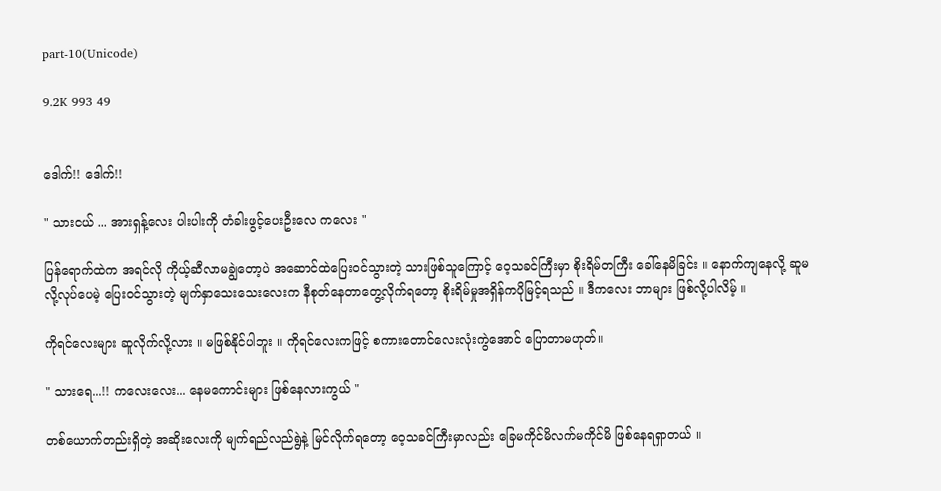part-10(Unicode)

9.2K 993 49


ဒေါက်!! ဒေါက်!!

" သားငယ် ... အားရှန့်လေး ပါးပါးကို တံခါးဖွင့်ပေးဦးလေ ကလေး "

ပြန်ရောက်ထဲက အရင်လို ကိုယ့်ဆီလာမချွဲတော့ပဲ အဆောင်ထဲပြေးဝင်သွားတဲ့ သားဖြစ်သူကြောင့် ဝေ့သခင်ကြီးမှာ စိုးရိမ်တကြီး ခေါ်နေမိခြင်း ။ နောက်ကျနေလို့ ဆူမလို့လုပ်ပေမဲ့ ပြေးဝင်သွားတဲ့ မျက်နှာသေးသေးလေးက နီစုတ်နေတာတွေ့လိုက်ရတော့ စိုးရိမ်မှုအရှိန်ကပိုမြင့်ရသည် ။ ဒီကလေး ဘာများ ဖြစ်လို့ပါလိမ့် ။

ကိုရင်လေးများ ဆူလိုက်လို့လား ။ မဖြစ်နိုင်ပါဘူး ။ ကိုရင်လေးကဖြင့် စကားတောင်လေးလုံးကွဲအောင် ပြောတာမဟုတ်။

" သားရေ...!! ကလေးလေး... နေမကောင်းများ ဖြစ်နေလားကွယ် "

တစ်ယောက်တည်းရှိတဲ့ အဆိုးလေးကို မျက်ရည်လည်ရွဲနဲ့ မြင်လိုက်ရတော့ ဝေ့သခင်ကြီးမှာလည်း ခြေမကိုင်မိလက်မကိုင်မိ ဖြစ်နေရရှာတယ် ။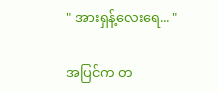" အားရှန့်လေးရေ... "

အပြင်က တ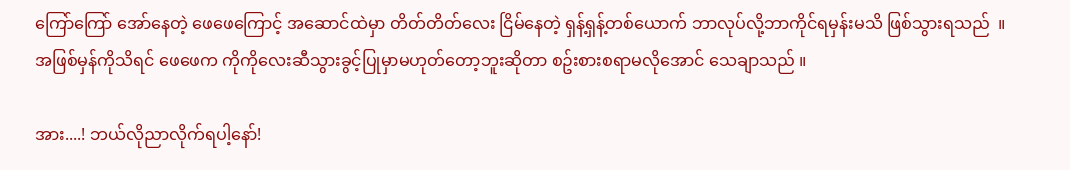ကြော်ကြော် အော်နေတဲ့ ဖေဖေကြောင့် အဆောင်ထဲမှာ တိတ်တိတ်လေး ငြိမ်နေတဲ့ ရှန့်ရှန့်တစ်ယောက် ဘာလုပ်လို့ဘာကိုင်ရမှန်းမသိ ဖြစ်သွားရသည်  ။ အဖြစ်မှန်ကိုသိရင် ဖေဖေက ကိုကိုလေးဆီသွားခွင့်ပြုမှာမဟုတ်တော့ဘူးဆိုတာ စဥ်းစားစရာမလိုအောင် သေချာသည် ။

အား....! ဘယ်လိုညာလိုက်ရပါ့နော်!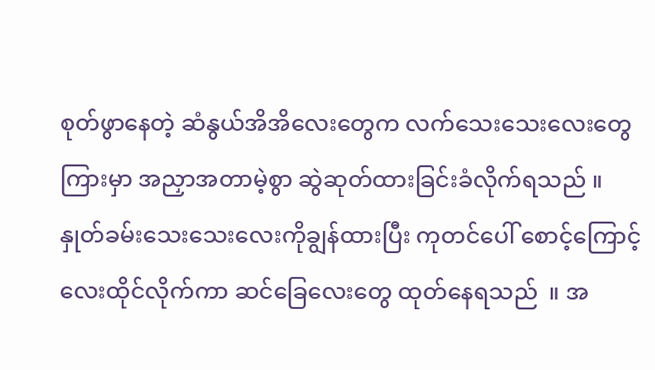စုတ်ဖွာနေတဲ့ ဆံနွယ်အိအိလေးတွေက လက်သေးသေးလေးတွေကြားမှာ အညှာအတာမဲ့စွာ ဆွဲဆုတ်ထားခြင်းခံလိုက်ရသည် ။  နှုတ်ခမ်းသေးသေးလေးကိုချွန်ထားပြီး ကုတင်ပေါ် စောင့်ကြောင့်လေးထိုင်လိုက်ကာ ဆင်ခြေလေးတွေ ထုတ်နေရသည်  ။ အ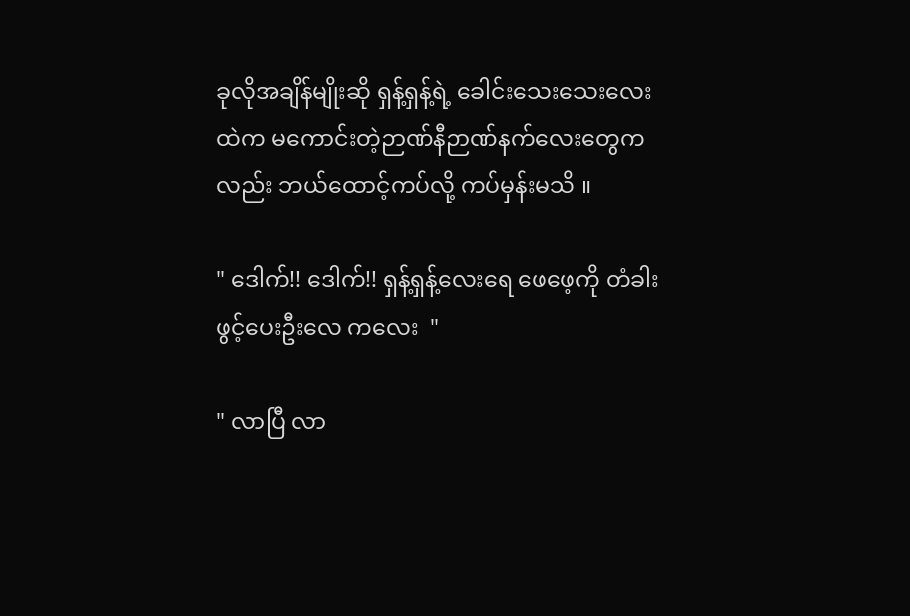ခုလိုအချိန်မျိုးဆို ရှန့်ရှန့်ရဲ့ ခေါင်းသေးသေးလေးထဲက မကောင်းတဲ့ဉာဏ်နီဉာဏ်နက်လေးတွေကလည်း ဘယ်ထောင့်ကပ်လို့ ကပ်မှန်းမသိ ။

" ဒေါက်!! ဒေါက်!! ရှန့်ရှန့်လေးရေ ဖေဖေ့ကို တံခါးဖွင့်ပေးဦးလေ ကလေး  "

" လာပြီ လာ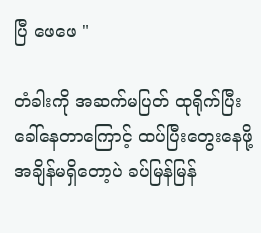ပြီ ဖေဖေ "

တံခါးကို အဆက်မပြတ် ထုရိုက်ပြီး ခေါ်နေတာကြောင့် ထပ်ပြီးတွေးနေဖို့ အချိန်မရှိတော့ပဲ ခပ်မြန်မြန်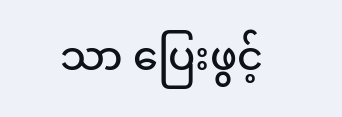သာ ပြေးဖွင့်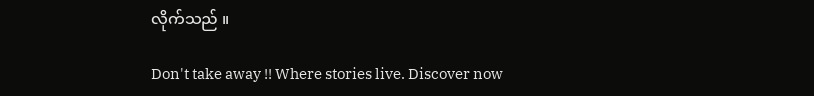လိုက်သည် ။

Don't take away !! Where stories live. Discover now